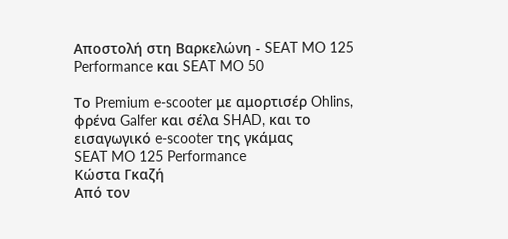Αποστολή στη Βαρκελώνη - SEAT MO 125 Performance και SEAT MO 50

Το Premium e-scooter με αμορτισέρ Ohlins, φρένα Galfer και σέλα SHAD, και το εισαγωγικό e-scooter της γκάμας
SEAT MO 125 Performance
Κώστα Γκαζή
Από τον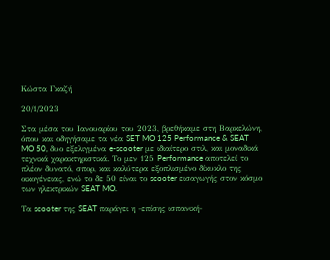Κώστα Γκαζή

20/1/2023

Στα μέσα του Ιανουαρίου του 2023, βρεθήκαμε στη Βαρκελώνη, όπου και οδηγήσαμε τα νέα SET MO 125 Performance & SEAT MO 50, δυο εξελιγμένα e-scooter με ιδιαίτερο στιλ, και μοναδικά τεχνικά χαρακτηριστικά. Το μεν 125 Performance αποτελεί το πλέον δυνατό, σπορ, και καλύτερα εξοπλισμένο δίκυκλο της οικογένειας, ενώ το δε 50 είναι το scooter εισαγωγής στον κόσμο των ηλεκτρικών SEAT MO.

Τα scooter της SEAT παράγει η -επίσης ισπανική-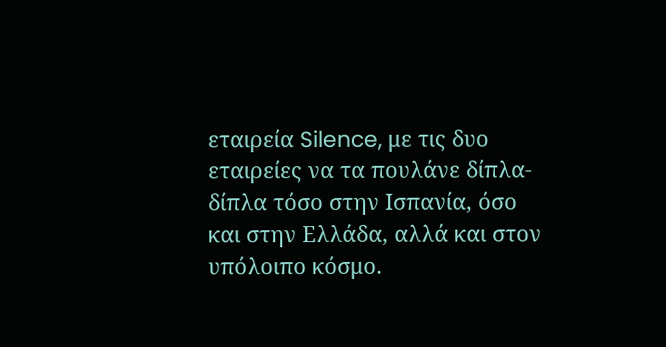εταιρεία Silence, με τις δυο εταιρείες να τα πουλάνε δίπλα-δίπλα τόσο στην Ισπανία, όσο και στην Ελλάδα, αλλά και στον υπόλοιπο κόσμο.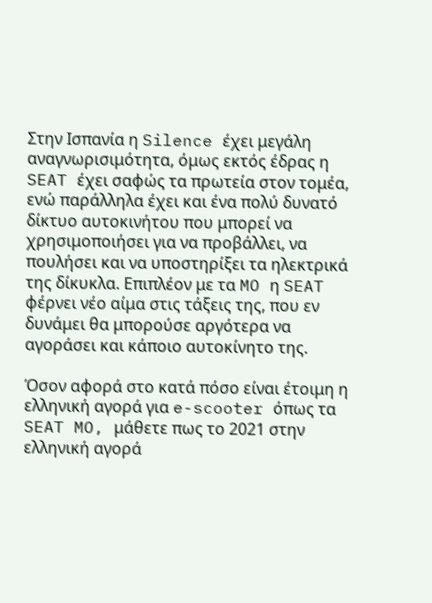Στην Ισπανία η Silence έχει μεγάλη αναγνωρισιμότητα, όμως εκτός έδρας η SEAT έχει σαφώς τα πρωτεία στον τομέα, ενώ παράλληλα έχει και ένα πολύ δυνατό δίκτυο αυτοκινήτου που μπορεί να χρησιμοποιήσει για να προβάλλει, να πουλήσει και να υποστηρίξει τα ηλεκτρικά της δίκυκλα. Επιπλέον με τα MO η SEAT φέρνει νέο αίμα στις τάξεις της, που εν δυνάμει θα μπορούσε αργότερα να αγοράσει και κάποιο αυτοκίνητο της.

Όσον αφορά στο κατά πόσο είναι έτοιμη η ελληνική αγορά για e-scooter όπως τα SEAT MO, μάθετε πως το 2021 στην ελληνική αγορά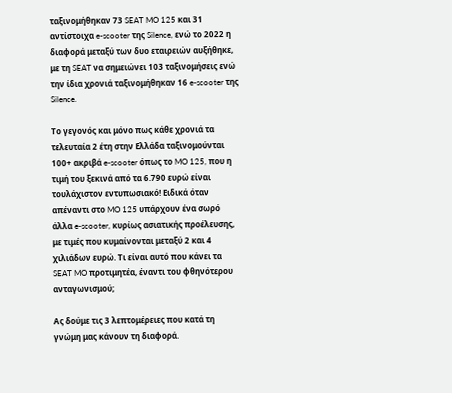ταξινομήθηκαν 73 SEAT MO 125 και 31 αντίστοιχα e-scooter της Silence, ενώ το 2022 η διαφορά μεταξύ των δυο εταιρειών αυξήθηκε, με τη SEAT να σημειώνει 103 ταξινομήσεις ενώ την ίδια χρονιά ταξινομήθηκαν 16 e-scooter της Silence.

Το γεγονός και μόνο πως κάθε χρονιά τα τελευταία 2 έτη στην Ελλάδα ταξινομούνται 100+ ακριβά e-scooter όπως το MO 125, που η τιμή του ξεκινά από τα 6.790 ευρώ είναι τουλάχιστον εντυπωσιακό! Ειδικά όταν απέναντι στο MO 125 υπάρχουν ένα σωρό άλλα e-scooter, κυρίως ασιατικής προέλευσης, με τιμές που κυμαίνονται μεταξύ 2 και 4 χιλιάδων ευρώ. Τι είναι αυτό που κάνει τα SEAT MO προτιμητέα, έναντι του φθηνότερου ανταγωνισμού;

Ας δούμε τις 3 λεπτομέρειες που κατά τη γνώμη μας κάνουν τη διαφορά.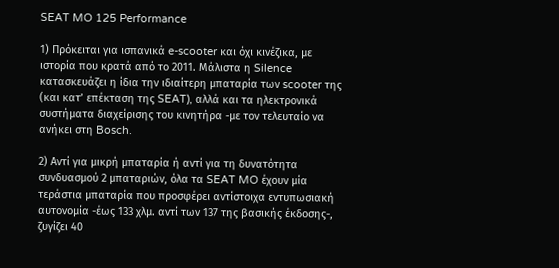SEAT MO 125 Performance

1) Πρόκειται για ισπανικά e-scooter και όχι κινέζικα, με ιστορία που κρατά από το 2011. Μάλιστα η Silence κατασκευάζει η ίδια την ιδιαίτερη μπαταρία των scooter της (και κατ’ επέκταση της SEAT), αλλά και τα ηλεκτρονικά συστήματα διαχείρισης του κινητήρα -με τον τελευταίο να ανήκει στη Bosch.

2) Αντί για μικρή μπαταρία ή αντί για τη δυνατότητα συνδυασμού 2 μπαταριών, όλα τα SEAT MO έχουν μία τεράστια μπαταρία που προσφέρει αντίστοιχα εντυπωσιακή αυτονομία -έως 133 χλμ. αντί των 137 της βασικής έκδοσης-, ζυγίζει 40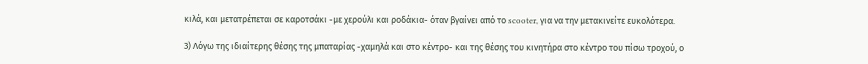κιλά, και μετατρέπεται σε καροτσάκι -με χερούλι και ροδάκια- όταν βγαίνει από το scooter, για να την μετακινείτε ευκολότερα.

3) Λόγω της ιδιαίτερης θέσης της μπαταρίας -χαμηλά και στο κέντρο- και της θέσης του κινητήρα στο κέντρο του πίσω τροχού, ο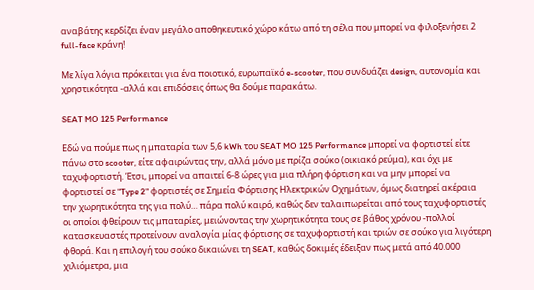αναβάτης κερδίζει έναν μεγάλο αποθηκευτικό χώρο κάτω από τη σέλα που μπορεί να φιλοξενήσει 2 full-face κράνη!

Με λίγα λόγια πρόκειται για ένα ποιοτικό, ευρωπαϊκό e-scooter, που συνδυάζει design, αυτονομία και χρηστικότητα -αλλά και επιδόσεις όπως θα δούμε παρακάτω.

SEAT MO 125 Performance

Εδώ να πούμε πως η μπαταρία των 5,6 kWh του SEAT MO 125 Performance μπορεί να φορτιστεί είτε πάνω στο scooter, είτε αφαιρώντας την, αλλά μόνο με πρίζα σούκο (οικιακό ρεύμα), και όχι με ταχυφορτιστή. Έτσι, μπορεί να απαιτεί 6-8 ώρες για μια πλήρη φόρτιση και να μην μπορεί να φορτιστεί σε "Type 2" φορτιστές σε Σημεία Φόρτισης Ηλεκτρικών Οχημάτων, όμως διατηρεί ακέραια την χωρητικότητα της για πολύ… πάρα πολύ καιρό, καθώς δεν ταλαιπωρείται από τους ταχυφορτιστές οι οποίοι φθείρουν τις μπαταρίες, μειώνοντας την χωρητικότητα τους σε βάθος χρόνου -πολλοί κατασκευαστές προτείνουν αναλογία μίας φόρτισης σε ταχυφορτιστή και τριών σε σούκο για λιγότερη φθορά. Και η επιλογή του σούκο δικαιώνει τη SEAT, καθώς δοκιμές έδειξαν πως μετά από 40.000 χιλιόμετρα, μια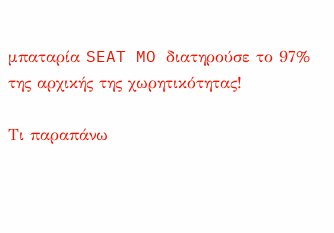μπαταρία SEAT MO διατηρούσε το 97% της αρχικής της χωρητικότητας!

Τι παραπάνω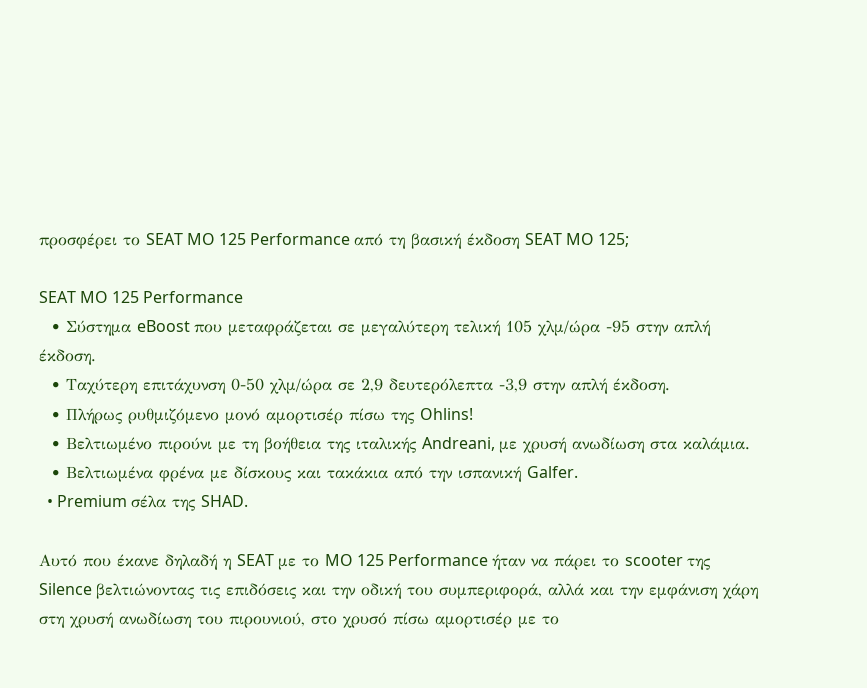προσφέρει το SEAT MO 125 Performance από τη βασική έκδοση SEAT MO 125;

SEAT MO 125 Performance
  • Σύστημα eBoost που μεταφράζεται σε μεγαλύτερη τελική 105 χλμ/ώρα -95 στην απλή έκδοση.
  • Ταχύτερη επιτάχυνση 0-50 χλμ/ώρα σε 2,9 δευτερόλεπτα -3,9 στην απλή έκδοση.
  • Πλήρως ρυθμιζόμενο μονό αμορτισέρ πίσω της Ohlins!
  • Βελτιωμένο πιρούνι με τη βοήθεια της ιταλικής Andreani, με χρυσή ανωδίωση στα καλάμια.
  • Βελτιωμένα φρένα με δίσκους και τακάκια από την ισπανική Galfer.
  • Premium σέλα της SHAD.

Αυτό που έκανε δηλαδή η SEAT με το MO 125 Performance ήταν να πάρει το scooter της Silence βελτιώνοντας τις επιδόσεις και την οδική του συμπεριφορά, αλλά και την εμφάνιση χάρη στη χρυσή ανωδίωση του πιρουνιού, στο χρυσό πίσω αμορτισέρ με το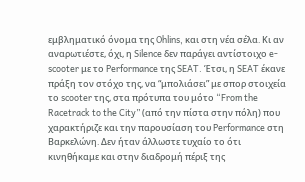εμβληματικό όνομα της Ohlins, και στη νέα σέλα. Κι αν αναρωτιέστε, όχι, η Silence δεν παράγει αντίστοιχο e-scooter με το Performance της SEAT. Έτσι, η SEAT έκανε πράξη τον στόχο της, να “μπολιάσει” με σπορ στοιχεία το scooter της, στα πρότυπα του μότο “From the Racetrack to the City” (από την πίστα στην πόλη) που χαρακτήριζε και την παρουσίαση του Performance στη Βαρκελώνη. Δεν ήταν άλλωστε τυχαίο το ότι κινηθήκαμε και στην διαδρομή πέριξ της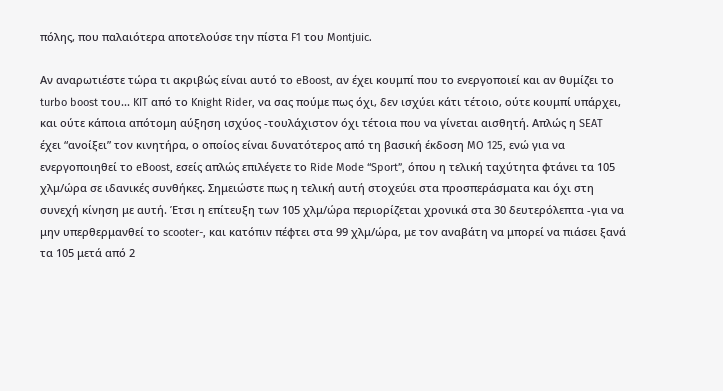πόλης, που παλαιότερα αποτελούσε την πίστα F1 του Montjuic.

Αν αναρωτιέστε τώρα τι ακριβώς είναι αυτό το eBoost, αν έχει κουμπί που το ενεργοποιεί και αν θυμίζει το turbo boost του... KIT από το Knight Rider, να σας πούμε πως όχι, δεν ισχύει κάτι τέτοιο, ούτε κουμπί υπάρχει, και ούτε κάποια απότομη αύξηση ισχύος -τουλάχιστον όχι τέτοια που να γίνεται αισθητή. Απλώς η SEAT έχει “ανοίξει” τον κινητήρα, ο οποίος είναι δυνατότερος από τη βασική έκδοση MO 125, ενώ για να ενεργοποιηθεί το eBoost, εσείς απλώς επιλέγετε το Ride Mode “Sport”, όπου η τελική ταχύτητα φτάνει τα 105 χλμ/ώρα σε ιδανικές συνθήκες. Σημειώστε πως η τελική αυτή στοχεύει στα προσπεράσματα και όχι στη συνεχή κίνηση με αυτή. Έτσι η επίτευξη των 105 χλμ/ώρα περιορίζεται χρονικά στα 30 δευτερόλεπτα -για να μην υπερθερμανθεί το scooter-, και κατόπιν πέφτει στα 99 χλμ/ώρα, με τον αναβάτη να μπορεί να πιάσει ξανά τα 105 μετά από 2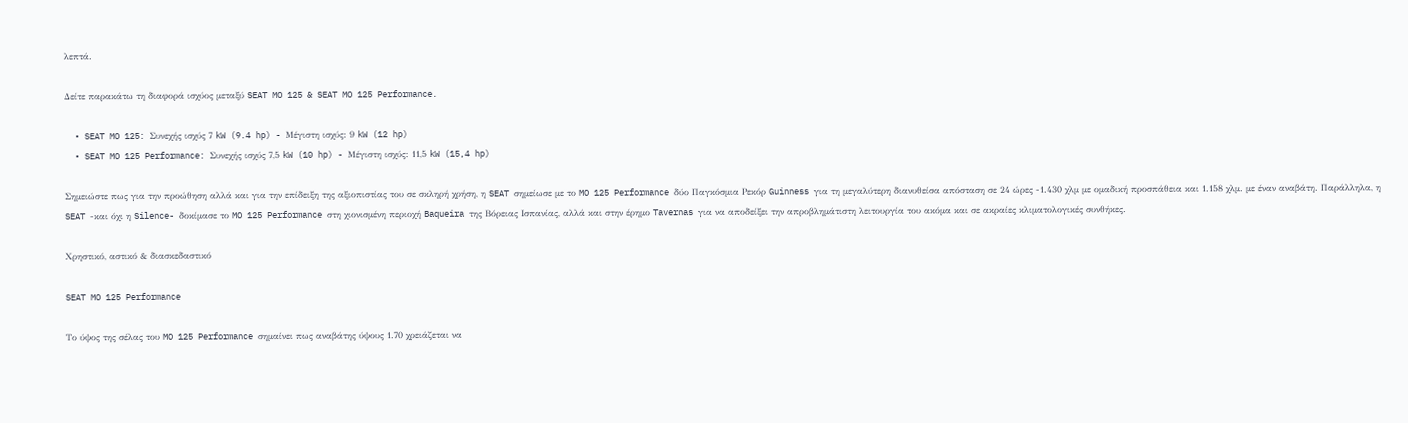λεπτά.

Δείτε παρακάτω τη διαφορά ισχύος μεταξύ SEAT MO 125 & SEAT MO 125 Performance.

  • SEAT MO 125: Συνεχής ισχύς 7 kW (9.4 hp) - Μέγιστη ισχύς: 9 kW (12 hp)
  • SEAT MO 125 Performance: Συνεχής ισχύς 7,5 kW (10 hp) - Μέγιστη ισχύς: 11,5 kW (15,4 hp)

Σημειώστε πως για την προώθηση αλλά και για την επίδειξη της αξιοπιστίας του σε σκληρή χρήση, η SEAT σημείωσε με το MO 125 Performance δύο Παγκόσμια Ρεκόρ Guinness για τη μεγαλύτερη διανυθείσα απόσταση σε 24 ώρες -1.430 χλμ με ομαδική προσπάθεια και 1.158 χλμ. με έναν αναβάτη. Παράλληλα, η SEAT -και όχι η Silence- δοκίμασε το MO 125 Performance στη χιονισμένη περιοχή Baqueira της Βόρειας Ισπανίας, αλλά και στην έρημο Tavernas για να αποδείξει την απροβλημάτιστη λειτουργία του ακόμα και σε ακραίες κλιματολογικές συνθήκες.

Χρηστικό, αστικό & διασκεδαστικό

SEAT MO 125 Performance

Το ύψος της σέλας του MO 125 Performance σημαίνει πως αναβάτης ύψους 1.70 χρειάζεται να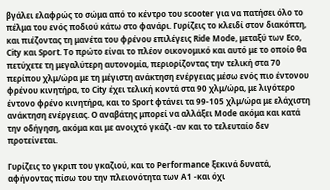βγάλει ελαφρώς το σώμα από το κέντρο του scooter για να πατήσει όλο το πέλμα του ενός ποδιού κάτω στο φανάρι. Γυρίζεις το κλειδί στον διακόπτη, και πιέζοντας τη μανέτα του φρένου επιλέγεις Ride Mode, μεταξύ των Eco, City και Sport. Το πρώτο είναι το πλέον οικονομικό και αυτό με το οποίο θα πετύχετε τη μεγαλύτερη αυτονομία, περιορίζοντας την τελική στα 70 περίπου χλμ/ώρα με τη μέγιστη ανάκτηση ενέργειας μέσω ενός πιο έντονου φρένου κινητήρα, το City έχει τελική κοντά στα 90 χλμ/ώρα, με λιγότερο έντονο φρένο κινητήρα, και το Sport φτάνει τα 99-105 χλμ/ώρα με ελάχιστη ανάκτηση ενέργειας. Ο αναβάτης μπορεί να αλλάξει Mode ακόμα και κατά την οδήγηση, ακόμα και με ανοιχτό γκάζι -αν και το τελευταίο δεν προτείνεται.

Γυρίζεις το γκριπ του γκαζιού, και το Performance ξεκινά δυνατά, αφήνοντας πίσω του την πλειονότητα των Α1 -και όχι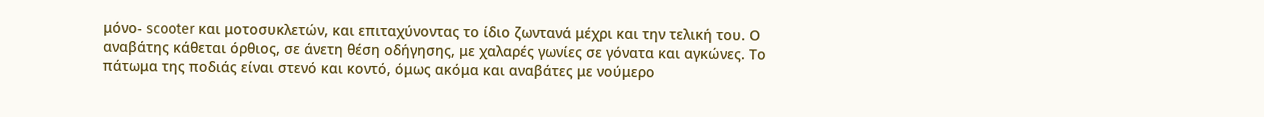μόνο- scooter και μοτοσυκλετών, και επιταχύνοντας το ίδιο ζωντανά μέχρι και την τελική του. Ο αναβάτης κάθεται όρθιος, σε άνετη θέση οδήγησης, με χαλαρές γωνίες σε γόνατα και αγκώνες. Το πάτωμα της ποδιάς είναι στενό και κοντό, όμως ακόμα και αναβάτες με νούμερο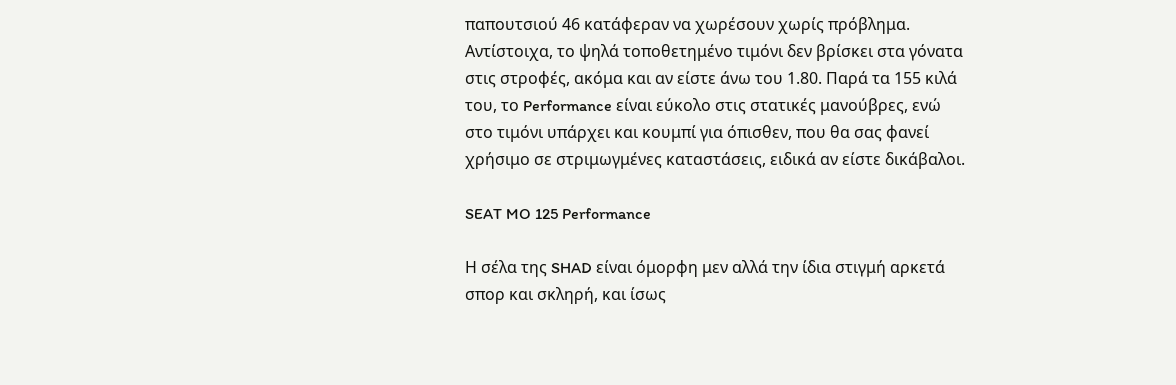παπουτσιού 46 κατάφεραν να χωρέσουν χωρίς πρόβλημα. Αντίστοιχα, το ψηλά τοποθετημένο τιμόνι δεν βρίσκει στα γόνατα στις στροφές, ακόμα και αν είστε άνω του 1.80. Παρά τα 155 κιλά του, το Performance είναι εύκολο στις στατικές μανούβρες, ενώ στο τιμόνι υπάρχει και κουμπί για όπισθεν, που θα σας φανεί χρήσιμο σε στριμωγμένες καταστάσεις, ειδικά αν είστε δικάβαλοι.

SEAT MO 125 Performance

Η σέλα της SHAD είναι όμορφη μεν αλλά την ίδια στιγμή αρκετά σπορ και σκληρή, και ίσως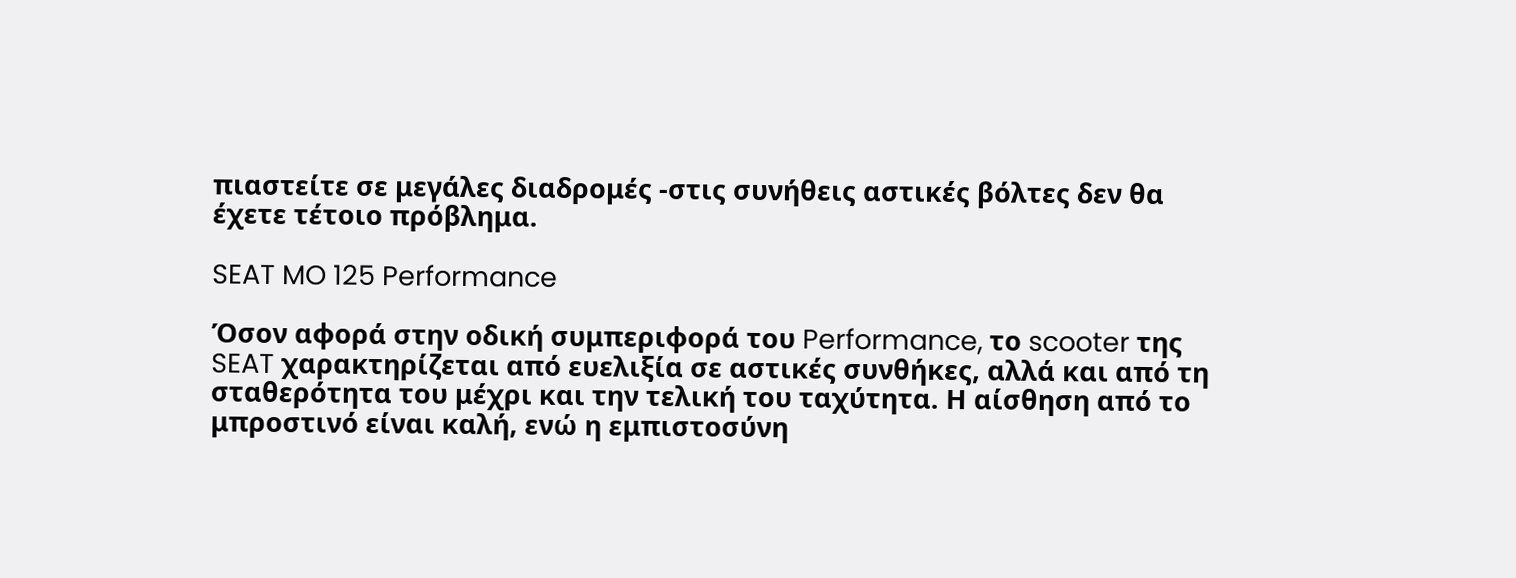πιαστείτε σε μεγάλες διαδρομές -στις συνήθεις αστικές βόλτες δεν θα έχετε τέτοιο πρόβλημα.

SEAT MO 125 Performance

Όσον αφορά στην οδική συμπεριφορά του Performance, το scooter της SEAT χαρακτηρίζεται από ευελιξία σε αστικές συνθήκες, αλλά και από τη σταθερότητα του μέχρι και την τελική του ταχύτητα. Η αίσθηση από το μπροστινό είναι καλή, ενώ η εμπιστοσύνη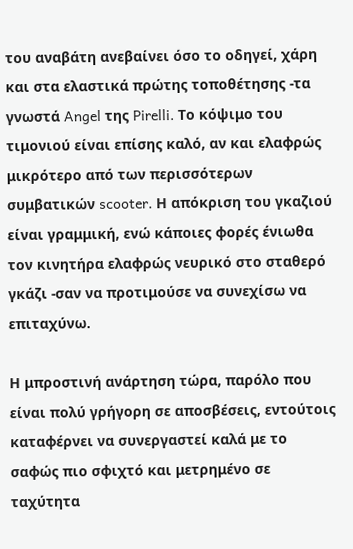του αναβάτη ανεβαίνει όσο το οδηγεί, χάρη και στα ελαστικά πρώτης τοποθέτησης -τα γνωστά Angel της Pirelli. Το κόψιμο του τιμονιού είναι επίσης καλό, αν και ελαφρώς μικρότερο από των περισσότερων συμβατικών scooter. Η απόκριση του γκαζιού είναι γραμμική, ενώ κάποιες φορές ένιωθα τον κινητήρα ελαφρώς νευρικό στο σταθερό γκάζι -σαν να προτιμούσε να συνεχίσω να επιταχύνω.

Η μπροστινή ανάρτηση τώρα, παρόλο που είναι πολύ γρήγορη σε αποσβέσεις, εντούτοις καταφέρνει να συνεργαστεί καλά με το σαφώς πιο σφιχτό και μετρημένο σε ταχύτητα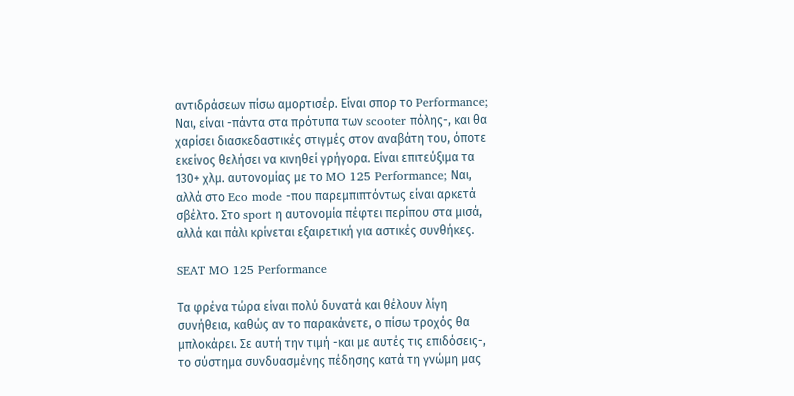αντιδράσεων πίσω αμορτισέρ. Είναι σπορ το Performance; Ναι, είναι -πάντα στα πρότυπα των scooter πόλης-, και θα χαρίσει διασκεδαστικές στιγμές στον αναβάτη του, όποτε εκείνος θελήσει να κινηθεί γρήγορα. Είναι επιτεύξιμα τα 130+ χλμ. αυτονομίας με το MO 125 Performance; Ναι, αλλά στο Eco mode -που παρεμπιπτόντως είναι αρκετά σβέλτο. Στο sport η αυτονομία πέφτει περίπου στα μισά, αλλά και πάλι κρίνεται εξαιρετική για αστικές συνθήκες.

SEAT MO 125 Performance

Τα φρένα τώρα είναι πολύ δυνατά και θέλουν λίγη συνήθεια, καθώς αν το παρακάνετε, ο πίσω τροχός θα μπλοκάρει. Σε αυτή την τιμή -και με αυτές τις επιδόσεις-, το σύστημα συνδυασμένης πέδησης κατά τη γνώμη μας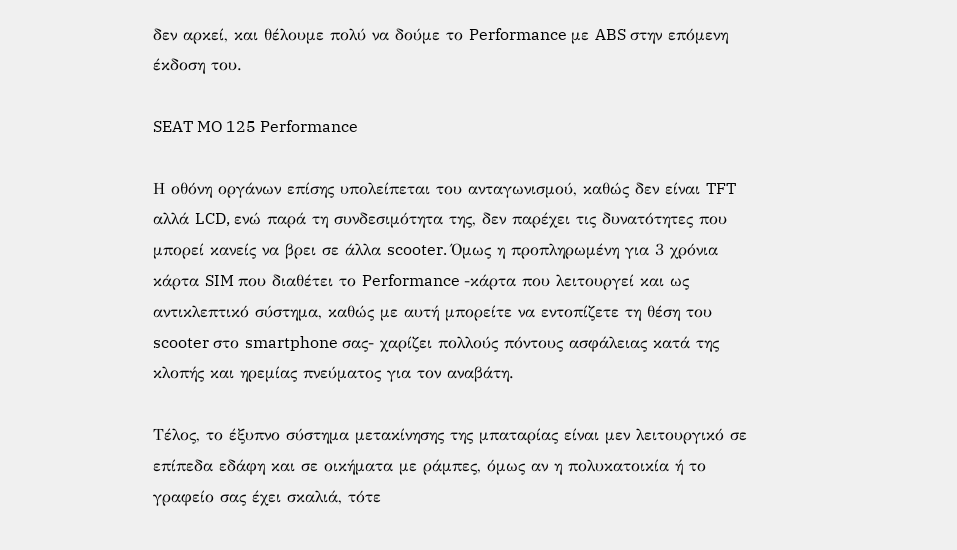δεν αρκεί, και θέλουμε πολύ να δούμε το Performance με ABS στην επόμενη έκδοση του.

SEAT MO 125 Performance

Η οθόνη οργάνων επίσης υπολείπεται του ανταγωνισμού, καθώς δεν είναι TFT αλλά LCD, ενώ παρά τη συνδεσιμότητα της, δεν παρέχει τις δυνατότητες που μπορεί κανείς να βρει σε άλλα scooter. Όμως η προπληρωμένη για 3 χρόνια κάρτα SIM που διαθέτει το Performance -κάρτα που λειτουργεί και ως αντικλεπτικό σύστημα, καθώς με αυτή μπορείτε να εντοπίζετε τη θέση του scooter στο smartphone σας- χαρίζει πολλούς πόντους ασφάλειας κατά της κλοπής και ηρεμίας πνεύματος για τον αναβάτη.

Τέλος, το έξυπνο σύστημα μετακίνησης της μπαταρίας είναι μεν λειτουργικό σε επίπεδα εδάφη και σε οικήματα με ράμπες, όμως αν η πολυκατοικία ή το γραφείο σας έχει σκαλιά, τότε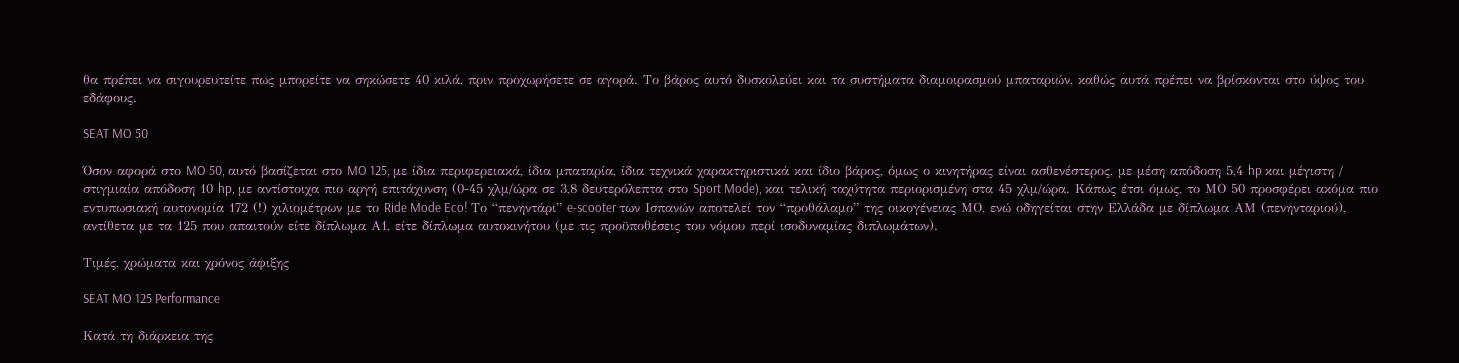θα πρέπει να σιγουρευτείτε πως μπορείτε να σηκώσετε 40 κιλά, πριν προχωρήσετε σε αγορά. Το βάρος αυτό δυσκολεύει και τα συστήματα διαμοιρασμού μπαταριών, καθώς αυτά πρέπει να βρίσκονται στο ύψος του εδάφους.

SEAT MO 50

Όσον αφορά στο MO 50, αυτό βασίζεται στο MO 125, με ίδια περιφερειακά, ίδια μπαταρία, ίδια τεχνικά χαρακτηριστικά και ίδιο βάρος, όμως ο κινητήρας είναι ασθενέστερος, με μέση απόδοση 5,4 hp και μέγιστη / στιγμιαία απόδοση 10 hp, με αντίστοιχα πιο αργή επιτάχυνση (0-45 χλμ/ώρα σε 3,8 δευτερόλεπτα στο Sport Mode), και τελική ταχύτητα περιορισμένη στα 45 χλμ/ώρα. Κάπως έτσι όμως, το ΜΟ 50 προσφέρει ακόμα πιο εντυπωσιακή αυτονομία 172 (!) χιλιομέτρων με το Ride Mode Eco! Το “πενηντάρι” e-scooter των Ισπανών αποτελεί τον “προθάλαμο” της οικογένειας ΜΟ, ενώ οδηγείται στην Ελλάδα με δίπλωμα ΑΜ (πενηνταριού), αντίθετα με τα 125 που απαιτούν είτε δίπλωμα Α1, είτε δίπλωμα αυτοκινήτου (με τις προϋποθέσεις του νόμου περί ισοδυναμίας διπλωμάτων).

Τιμές, χρώματα και χρόνος άφιξης

SEAT MO 125 Performance

Κατά τη διάρκεια της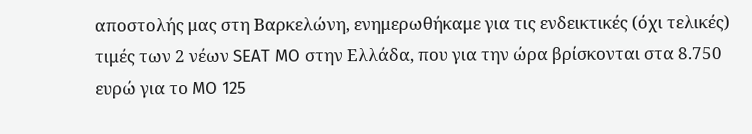αποστολής μας στη Βαρκελώνη, ενημερωθήκαμε για τις ενδεικτικές (όχι τελικές) τιμές των 2 νέων SEAT MO στην Ελλάδα, που για την ώρα βρίσκονται στα 8.750 ευρώ για το MO 125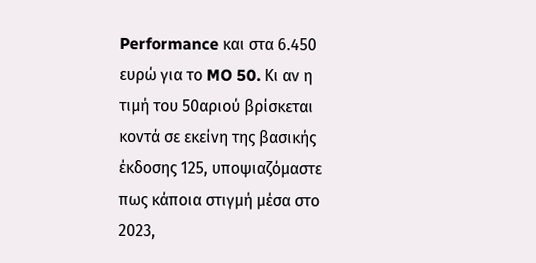Performance και στα 6.450 ευρώ για το MO 50. Κι αν η τιμή του 50αριού βρίσκεται κοντά σε εκείνη της βασικής έκδοσης 125, υποψιαζόμαστε πως κάποια στιγμή μέσα στο 2023,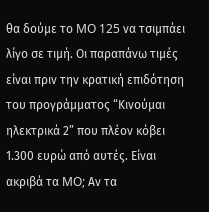θα δούμε το MO 125 να τσιμπάει λίγο σε τιμή. Οι παραπάνω τιμές είναι πριν την κρατική επιδότηση του προγράμματος “Κινούμαι ηλεκτρικά 2” που πλέον κόβει 1.300 ευρώ από αυτές. Είναι ακριβά τα MO; Αν τα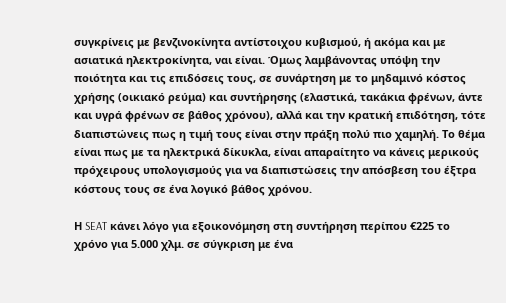συγκρίνεις με βενζινοκίνητα αντίστοιχου κυβισμού, ή ακόμα και με ασιατικά ηλεκτροκίνητα, ναι είναι. Όμως λαμβάνοντας υπόψη την ποιότητα και τις επιδόσεις τους, σε συνάρτηση με το μηδαμινό κόστος χρήσης (οικιακό ρεύμα) και συντήρησης (ελαστικά, τακάκια φρένων, άντε και υγρά φρένων σε βάθος χρόνου), αλλά και την κρατική επιδότηση, τότε διαπιστώνεις πως η τιμή τους είναι στην πράξη πολύ πιο χαμηλή. Το θέμα είναι πως με τα ηλεκτρικά δίκυκλα, είναι απαραίτητο να κάνεις μερικούς πρόχειρους υπολογισμούς για να διαπιστώσεις την απόσβεση του έξτρα κόστους τους σε ένα λογικό βάθος χρόνου.

Η SEAT κάνει λόγο για εξοικονόμηση στη συντήρηση περίπου €225 το χρόνο για 5.000 χλμ. σε σύγκριση με ένα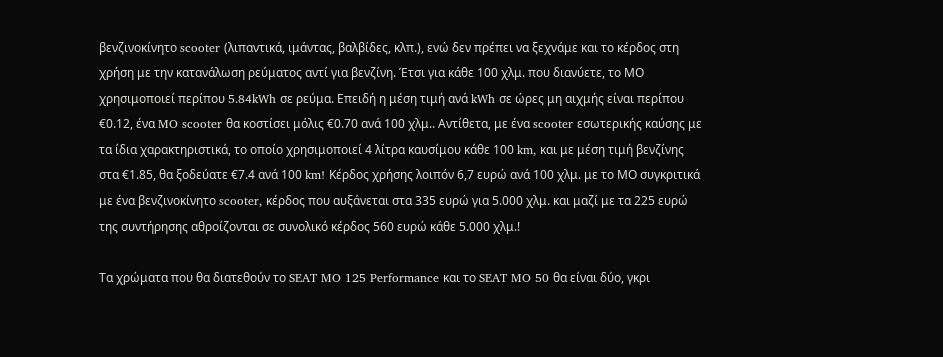βενζινοκίνητο scooter (λιπαντικά, ιμάντας, βαλβίδες, κλπ.), ενώ δεν πρέπει να ξεχνάμε και το κέρδος στη χρήση με την κατανάλωση ρεύματος αντί για βενζίνη. Έτσι για κάθε 100 χλμ. που διανύετε, το ΜΟ χρησιμοποιεί περίπου 5.84kWh σε ρεύμα. Επειδή η μέση τιμή ανά kWh σε ώρες μη αιχμής είναι περίπου €0.12, ένα MO scooter θα κοστίσει μόλις €0.70 ανά 100 χλμ.. Αντίθετα, με ένα scooter εσωτερικής καύσης με τα ίδια χαρακτηριστικά, το οποίο χρησιμοποιεί 4 λίτρα καυσίμου κάθε 100 km, και με μέση τιμή βενζίνης στα €1.85, θα ξοδεύατε €7.4 ανά 100 km! Κέρδος χρήσης λοιπόν 6,7 ευρώ ανά 100 χλμ. με το ΜΟ συγκριτικά με ένα βενζινοκίνητο scooter, κέρδος που αυξάνεται στα 335 ευρώ για 5.000 χλμ. και μαζί με τα 225 ευρώ της συντήρησης αθροίζονται σε συνολικό κέρδος 560 ευρώ κάθε 5.000 χλμ.!

Τα χρώματα που θα διατεθούν το SEAT MO 125 Performance και το SEAT MO 50 θα είναι δύο, γκρι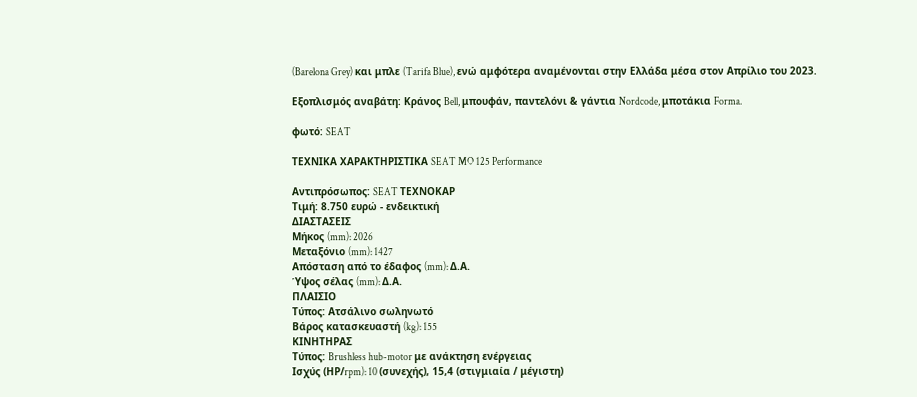(Barelona Grey) και μπλε (Tarifa Blue), ενώ αμφότερα αναμένονται στην Ελλάδα μέσα στον Απρίλιο του 2023.

Εξοπλισμός αναβάτη: Κράνος Bell, μπουφάν, παντελόνι & γάντια Nordcode, μποτάκια Forma.

φωτό: SEAT

ΤΕΧΝΙΚΑ ΧΑΡΑΚΤΗΡΙΣΤΙΚΑ SEAT MO 125 Performance

Αντιπρόσωπος: SEAT ΤΕΧΝΟΚΑΡ
Τιμή: 8.750 ευρώ - ενδεικτική
ΔΙΑΣΤΑΣΕΙΣ
Μήκος (mm): 2026
Μεταξόνιο (mm): 1427
Απόσταση από το έδαφος (mm): Δ.Α.
Ύψος σέλας (mm): Δ.Α.
ΠΛΑΙΣΙΟ
Τύπος: Ατσάλινο σωληνωτό
Βάρος κατασκευαστή (kg): 155
ΚΙΝΗΤΗΡΑΣ
Τύπος: Brushless hub-motor με ανάκτηση ενέργειας
Ισχύς (ΗΡ/rpm): 10 (συνεχής), 15,4 (στιγμιαία / μέγιστη)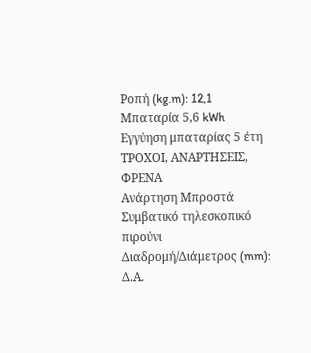Ροπή (kg.m): 12,1
Μπαταρία 5,6 kWh
Εγγύηση μπαταρίας 5 έτη
ΤΡΟΧΟΙ, ΑΝΑΡΤΗΣΕΙΣ, ΦΡΕΝΑ
Ανάρτηση Μπροστά Συμβατικό τηλεσκοπικό πιρούνι
Διαδρομή/Διάμετρος (mm): Δ.Α.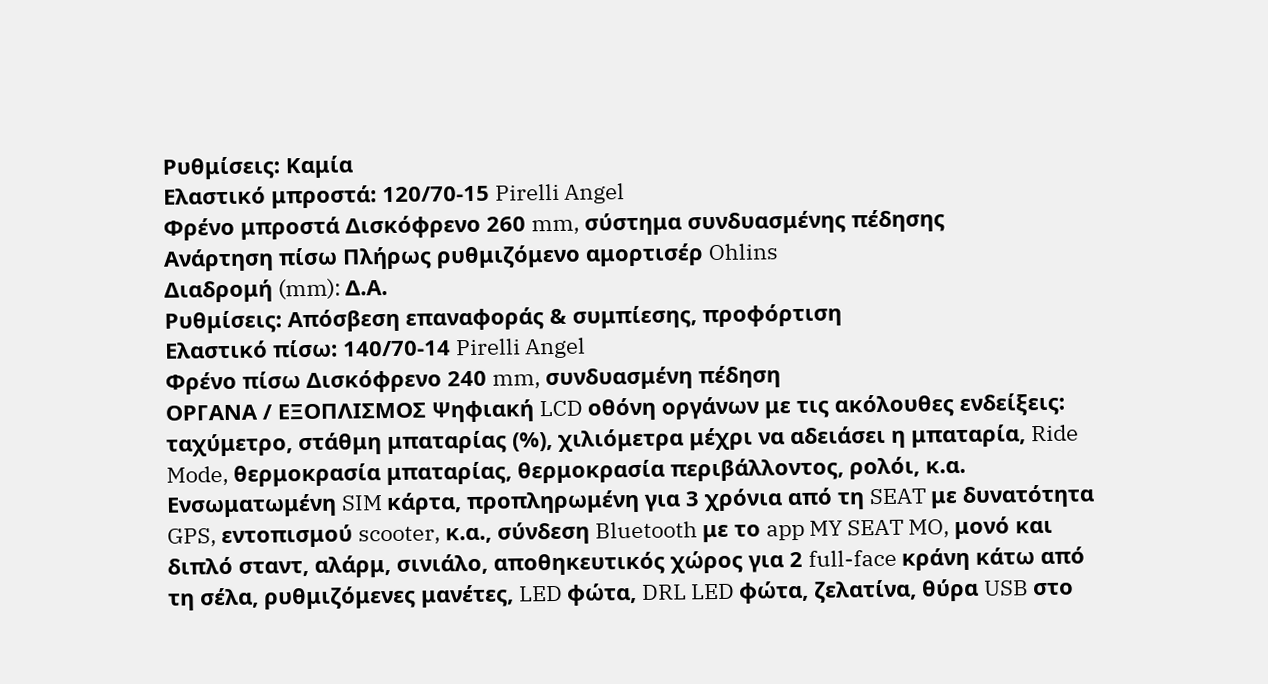Ρυθμίσεις: Καμία
Ελαστικό μπροστά: 120/70-15 Pirelli Angel
Φρένο μπροστά Δισκόφρενο 260 mm, σύστημα συνδυασμένης πέδησης
Ανάρτηση πίσω Πλήρως ρυθμιζόμενο αμορτισέρ Ohlins
Διαδρομή (mm): Δ.Α.
Ρυθμίσεις: Απόσβεση επαναφοράς & συμπίεσης, προφόρτιση
Ελαστικό πίσω: 140/70-14 Pirelli Angel
Φρένο πίσω Δισκόφρενο 240 mm, συνδυασμένη πέδηση
ΟΡΓΑΝΑ / ΕΞΟΠΛΙΣΜΟΣ Ψηφιακή LCD οθόνη οργάνων με τις ακόλουθες ενδείξεις: ταχύμετρο, στάθμη μπαταρίας (%), χιλιόμετρα μέχρι να αδειάσει η μπαταρία, Ride Mode, θερμοκρασία μπαταρίας, θερμοκρασία περιβάλλοντος, ρολόι, κ.α. Ενσωματωμένη SIM κάρτα, προπληρωμένη για 3 χρόνια από τη SEAT με δυνατότητα GPS, εντοπισμού scooter, κ.α., σύνδεση Bluetooth με το app MY SEAT MO, μονό και διπλό σταντ, αλάρμ, σινιάλο, αποθηκευτικός χώρος για 2 full-face κράνη κάτω από τη σέλα, ρυθμιζόμενες μανέτες, LED φώτα, DRL LED φώτα, ζελατίνα, θύρα USB στο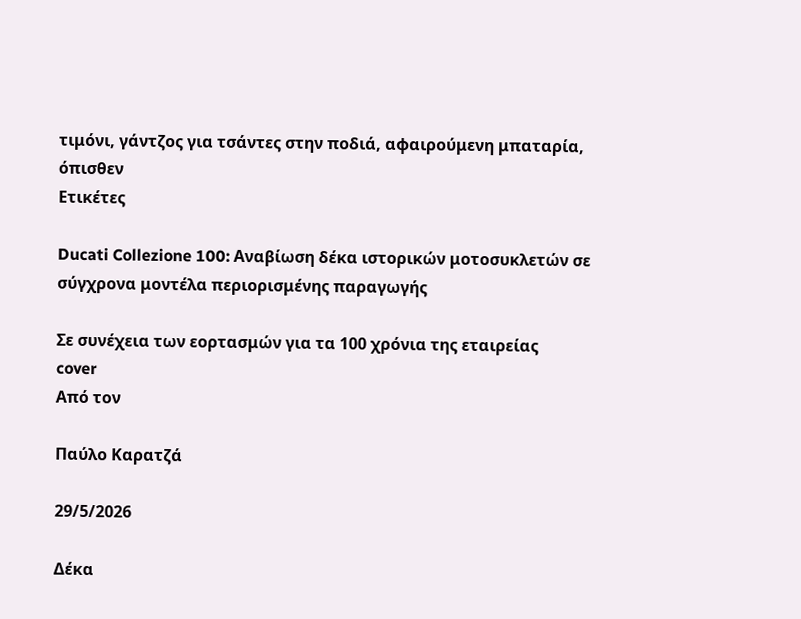τιμόνι, γάντζος για τσάντες στην ποδιά, αφαιρούμενη μπαταρία, όπισθεν
Ετικέτες

Ducati Collezione 100: Αναβίωση δέκα ιστορικών μοτοσυκλετών σε σύγχρονα μοντέλα περιορισμένης παραγωγής

Σε συνέχεια των εορτασμών για τα 100 χρόνια της εταιρείας
cover
Από τον

Παύλο Καρατζά

29/5/2026

Δέκα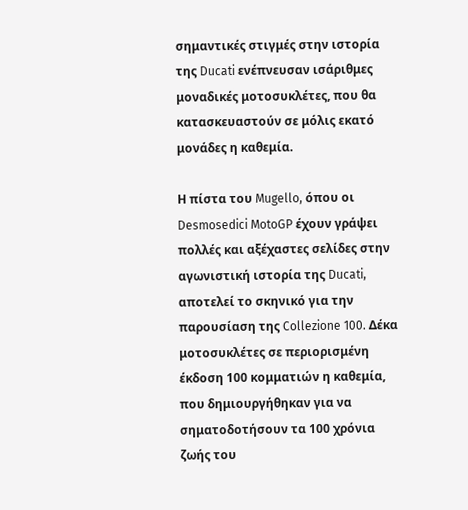σημαντικές στιγμές στην ιστορία της Ducati ενέπνευσαν ισάριθμες μοναδικές μοτοσυκλέτες, που θα κατασκευαστούν σε μόλις εκατό μονάδες η καθεμία.

Η πίστα του Mugello, όπου οι Desmosedici MotoGP έχουν γράψει πολλές και αξέχαστες σελίδες στην αγωνιστική ιστορία της Ducati, αποτελεί το σκηνικό για την παρουσίαση της Collezione 100. Δέκα μοτοσυκλέτες σε περιορισμένη έκδοση 100 κομματιών η καθεμία, που δημιουργήθηκαν για να σηματοδοτήσουν τα 100 χρόνια ζωής του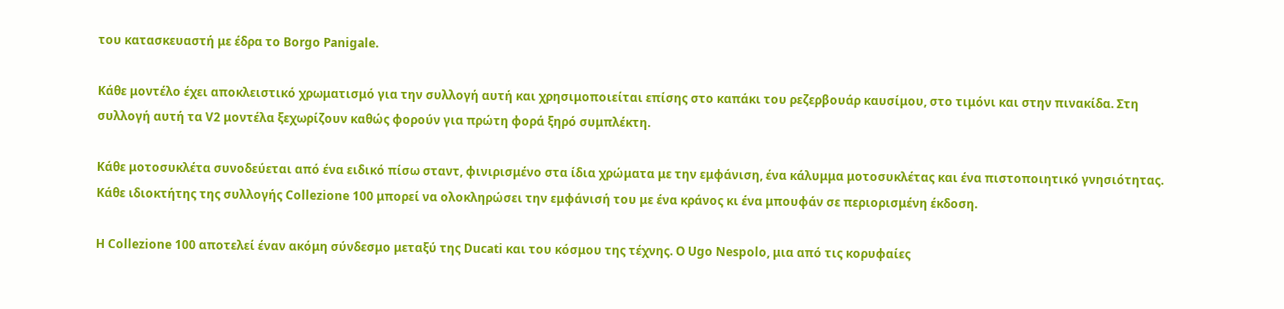του κατασκευαστή με έδρα το Borgo Panigale.

Κάθε μοντέλο έχει αποκλειστικό χρωματισμό για την συλλογή αυτή και χρησιμοποιείται επίσης στο καπάκι του ρεζερβουάρ καυσίμου, στο τιμόνι και στην πινακίδα. Στη συλλογή αυτή τα V2 μοντέλα ξεχωρίζουν καθώς φορούν για πρώτη φορά ξηρό συμπλέκτη.

Κάθε μοτοσυκλέτα συνοδεύεται από ένα ειδικό πίσω σταντ, φινιρισμένο στα ίδια χρώματα με την εμφάνιση, ένα κάλυμμα μοτοσυκλέτας και ένα πιστοποιητικό γνησιότητας. Κάθε ιδιοκτήτης της συλλογής Collezione 100 μπορεί να ολοκληρώσει την εμφάνισή του με ένα κράνος κι ένα μπουφάν σε περιορισμένη έκδοση.

Η Collezione 100 αποτελεί έναν ακόμη σύνδεσμο μεταξύ της Ducati και του κόσμου της τέχνης. Ο Ugo Nespolo, μια από τις κορυφαίες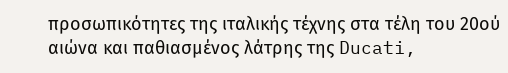προσωπικότητες της ιταλικής τέχνης στα τέλη του 20ού αιώνα και παθιασμένος λάτρης της Ducati,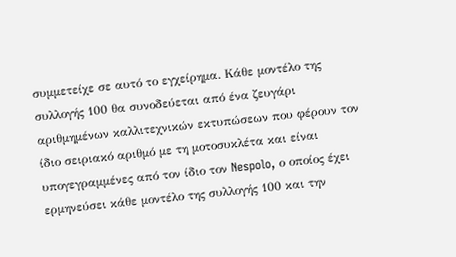συμμετείχε σε αυτό το εγχείρημα. Κάθε μοντέλο της συλλογής 100 θα συνοδεύεται από ένα ζευγάρι αριθμημένων καλλιτεχνικών εκτυπώσεων που φέρουν τον ίδιο σειριακό αριθμό με τη μοτοσυκλέτα και είναι υπογεγραμμένες από τον ίδιο τον Nespolo, ο οποίος έχει ερμηνεύσει κάθε μοντέλο της συλλογής 100 και την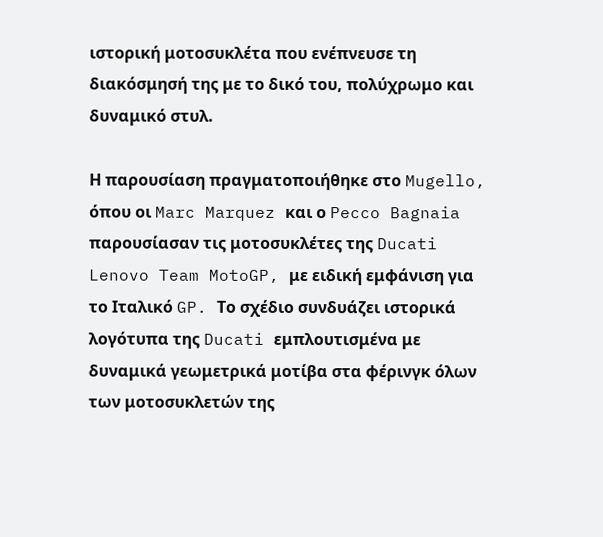ιστορική μοτοσυκλέτα που ενέπνευσε τη διακόσμησή της με το δικό του, πολύχρωμο και δυναμικό στυλ.

Η παρουσίαση πραγματοποιήθηκε στο Mugello, όπου οι Marc Marquez και ο Pecco Bagnaia παρουσίασαν τις μοτοσυκλέτες της Ducati Lenovo Team MotoGP, με ειδική εμφάνιση για το Ιταλικό GP. Το σχέδιο συνδυάζει ιστορικά λογότυπα της Ducati εμπλουτισμένα με δυναμικά γεωμετρικά μοτίβα στα φέρινγκ όλων των μοτοσυκλετών της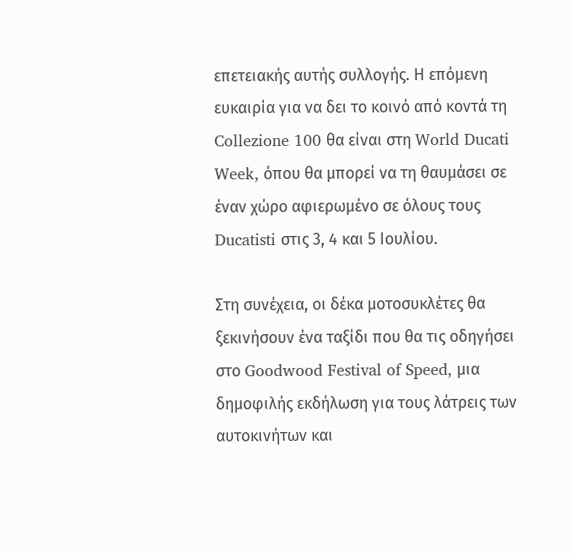επετειακής αυτής συλλογής. Η επόμενη ευκαιρία για να δει το κοινό από κοντά τη Collezione 100 θα είναι στη World Ducati Week, όπου θα μπορεί να τη θαυμάσει σε έναν χώρο αφιερωμένο σε όλους τους Ducatisti στις 3, 4 και 5 Ιουλίου.

Στη συνέχεια, οι δέκα μοτοσυκλέτες θα ξεκινήσουν ένα ταξίδι που θα τις οδηγήσει στο Goodwood Festival of Speed, μια δημοφιλής εκδήλωση για τους λάτρεις των αυτοκινήτων και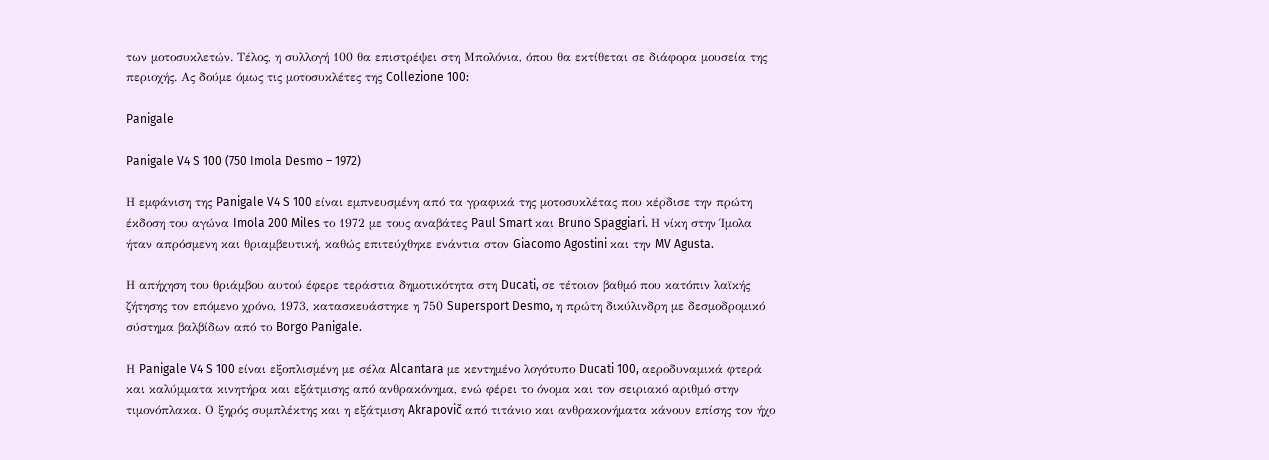των μοτοσυκλετών. Τέλος, η συλλογή 100 θα επιστρέψει στη Μπολόνια, όπου θα εκτίθεται σε διάφορα μουσεία της περιοχής. Ας δούμε όμως τις μοτοσυκλέτες της Collezione 100:

Panigale

Panigale V4 S 100 (750 Imola Desmo – 1972)

Η εμφάνιση της Panigale V4 S 100 είναι εμπνευσμένη από τα γραφικά της μοτοσυκλέτας που κέρδισε την πρώτη έκδοση του αγώνα Imola 200 Miles το 1972 με τους αναβάτες Paul Smart και Bruno Spaggiari. Η νίκη στην Ίμολα ήταν απρόσμενη και θριαμβευτική, καθώς επιτεύχθηκε ενάντια στον Giacomo Agostini και την MV Agusta.

Η απήχηση του θριάμβου αυτού έφερε τεράστια δημοτικότητα στη Ducati, σε τέτοιον βαθμό που κατόπιν λαϊκής ζήτησης τον επόμενο χρόνο, 1973, κατασκευάστηκε η 750 Supersport Desmo, η πρώτη δικύλινδρη με δεσμοδρομικό σύστημα βαλβίδων από το Borgo Panigale.

Η Panigale V4 S 100 είναι εξοπλισμένη με σέλα Alcantara με κεντημένο λογότυπο Ducati 100, αεροδυναμικά φτερά και καλύμματα κινητήρα και εξάτμισης από ανθρακόνημα, ενώ φέρει το όνομα και τον σειριακό αριθμό στην τιμονόπλακα. Ο ξηρός συμπλέκτης και η εξάτμιση Akrapovič από τιτάνιο και ανθρακονήματα κάνουν επίσης τον ήχο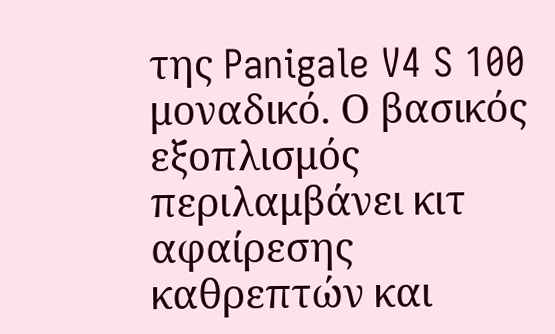της Panigale V4 S 100 μοναδικό. Ο βασικός εξοπλισμός περιλαμβάνει κιτ αφαίρεσης καθρεπτών και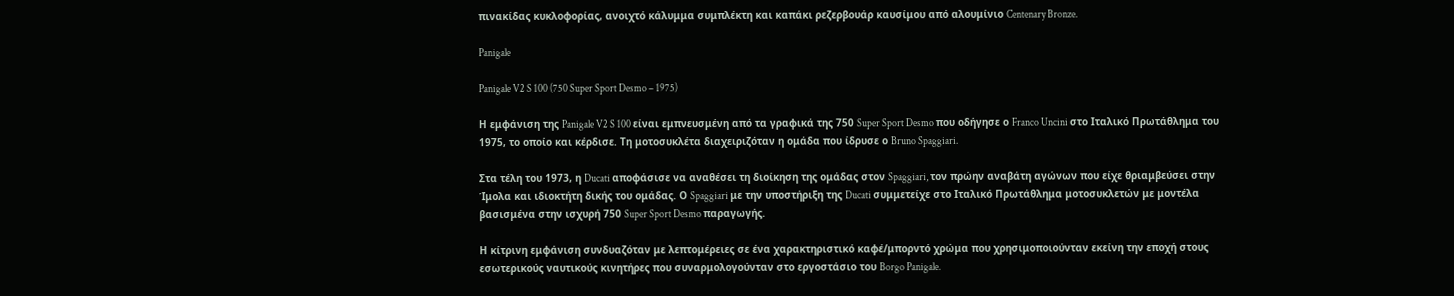πινακίδας κυκλοφορίας, ανοιχτό κάλυμμα συμπλέκτη και καπάκι ρεζερβουάρ καυσίμου από αλουμίνιο Centenary Bronze.

Panigale

Panigale V2 S 100 (750 Super Sport Desmo – 1975)

Η εμφάνιση της Panigale V2 S 100 είναι εμπνευσμένη από τα γραφικά της 750 Super Sport Desmo που οδήγησε ο Franco Uncini στο Ιταλικό Πρωτάθλημα του 1975, το οποίο και κέρδισε. Τη μοτοσυκλέτα διαχειριζόταν η ομάδα που ίδρυσε ο Bruno Spaggiari.

Στα τέλη του 1973, η Ducati αποφάσισε να αναθέσει τη διοίκηση της ομάδας στον Spaggiari, τον πρώην αναβάτη αγώνων που είχε θριαμβεύσει στην Ίμολα και ιδιοκτήτη δικής του ομάδας. Ο Spaggiari με την υποστήριξη της Ducati συμμετείχε στο Ιταλικό Πρωτάθλημα μοτοσυκλετών με μοντέλα βασισμένα στην ισχυρή 750 Super Sport Desmo παραγωγής.

Η κίτρινη εμφάνιση συνδυαζόταν με λεπτομέρειες σε ένα χαρακτηριστικό καφέ/μπορντό χρώμα που χρησιμοποιούνταν εκείνη την εποχή στους εσωτερικούς ναυτικούς κινητήρες που συναρμολογούνταν στο εργοστάσιο του Borgo Panigale.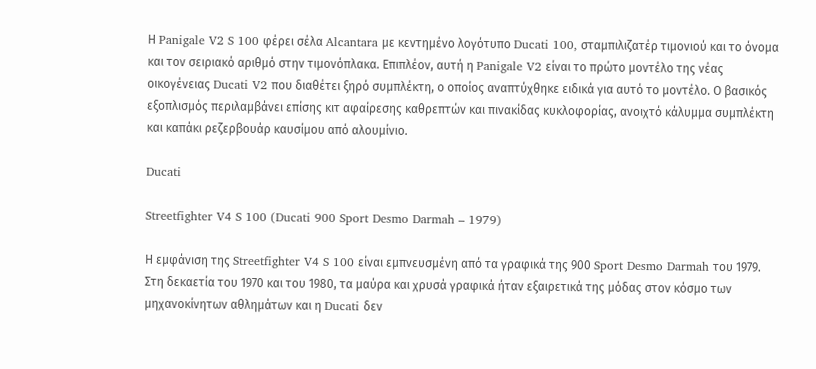Η Panigale V2 S 100 φέρει σέλα Alcantara με κεντημένο λογότυπο Ducati 100, σταμπιλιζατέρ τιμονιού και το όνομα και τον σειριακό αριθμό στην τιμονόπλακα. Επιπλέον, αυτή η Panigale V2 είναι το πρώτο μοντέλο της νέας οικογένειας Ducati V2 που διαθέτει ξηρό συμπλέκτη, ο οποίος αναπτύχθηκε ειδικά για αυτό το μοντέλο. Ο βασικός εξοπλισμός περιλαμβάνει επίσης κιτ αφαίρεσης καθρεπτών και πινακίδας κυκλοφορίας, ανοιχτό κάλυμμα συμπλέκτη και καπάκι ρεζερβουάρ καυσίμου από αλουμίνιο.

Ducati

Streetfighter V4 S 100 (Ducati 900 Sport Desmo Darmah – 1979)

Η εμφάνιση της Streetfighter V4 S 100 είναι εμπνευσμένη από τα γραφικά της 900 Sport Desmo Darmah του 1979. Στη δεκαετία του 1970 και του 1980, τα μαύρα και χρυσά γραφικά ήταν εξαιρετικά της μόδας στον κόσμο των μηχανοκίνητων αθλημάτων και η Ducati δεν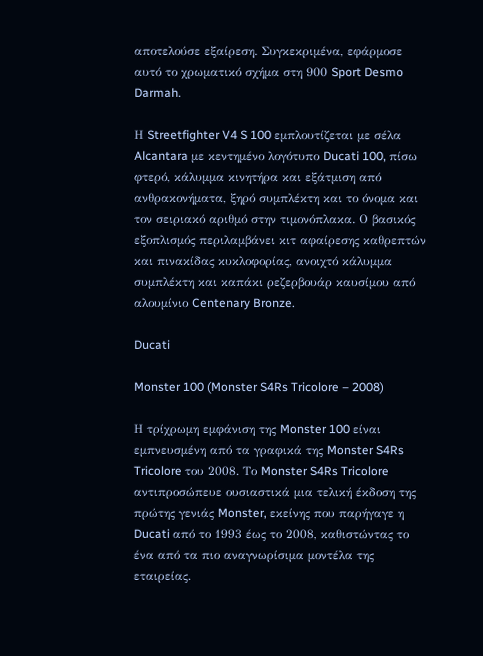αποτελούσε εξαίρεση. Συγκεκριμένα, εφάρμοσε αυτό το χρωματικό σχήμα στη 900 Sport Desmo Darmah.

Η Streetfighter V4 S 100 εμπλουτίζεται με σέλα Alcantara με κεντημένο λογότυπο Ducati 100, πίσω φτερό, κάλυμμα κινητήρα και εξάτμιση από ανθρακονήματα, ξηρό συμπλέκτη και το όνομα και τον σειριακό αριθμό στην τιμονόπλακα. Ο βασικός εξοπλισμός περιλαμβάνει κιτ αφαίρεσης καθρεπτών και πινακίδας κυκλοφορίας, ανοιχτό κάλυμμα συμπλέκτη και καπάκι ρεζερβουάρ καυσίμου από αλουμίνιο Centenary Bronze.

Ducati

Monster 100 (Monster S4Rs Tricolore – 2008)

Η τρίχρωμη εμφάνιση της Monster 100 είναι εμπνευσμένη από τα γραφικά της Monster S4Rs Tricolore του 2008. Το Monster S4Rs Tricolore αντιπροσώπευε ουσιαστικά μια τελική έκδοση της πρώτης γενιάς Monster, εκείνης που παρήγαγε η Ducati από το 1993 έως το 2008, καθιστώντας το ένα από τα πιο αναγνωρίσιμα μοντέλα της εταιρείας.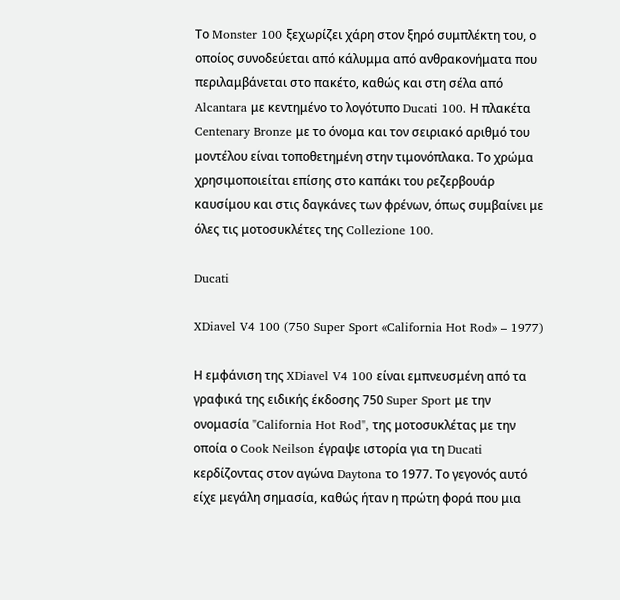Το Monster 100 ξεχωρίζει χάρη στον ξηρό συμπλέκτη του, ο οποίος συνοδεύεται από κάλυμμα από ανθρακονήματα που περιλαμβάνεται στο πακέτο, καθώς και στη σέλα από Alcantara με κεντημένο το λογότυπο Ducati 100. Η πλακέτα Centenary Bronze με το όνομα και τον σειριακό αριθμό του μοντέλου είναι τοποθετημένη στην τιμονόπλακα. Το χρώμα χρησιμοποιείται επίσης στο καπάκι του ρεζερβουάρ καυσίμου και στις δαγκάνες των φρένων, όπως συμβαίνει με όλες τις μοτοσυκλέτες της Collezione 100.

Ducati

XDiavel V4 100 (750 Super Sport «California Hot Rod» – 1977)

Η εμφάνιση της XDiavel V4 100 είναι εμπνευσμένη από τα γραφικά της ειδικής έκδοσης 750 Super Sport με την ονομασία "California Hot Rod", της μοτοσυκλέτας με την οποία ο Cook Neilson έγραψε ιστορία για τη Ducati κερδίζοντας στον αγώνα Daytona το 1977. Το γεγονός αυτό είχε μεγάλη σημασία, καθώς ήταν η πρώτη φορά που μια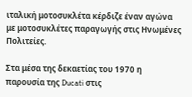ιταλική μοτοσυκλέτα κέρδιζε έναν αγώνα με μοτοσυκλέτες παραγωγής στις Ηνωμένες Πολιτείες.

Στα μέσα της δεκαετίας του 1970 η παρουσία της Ducati στις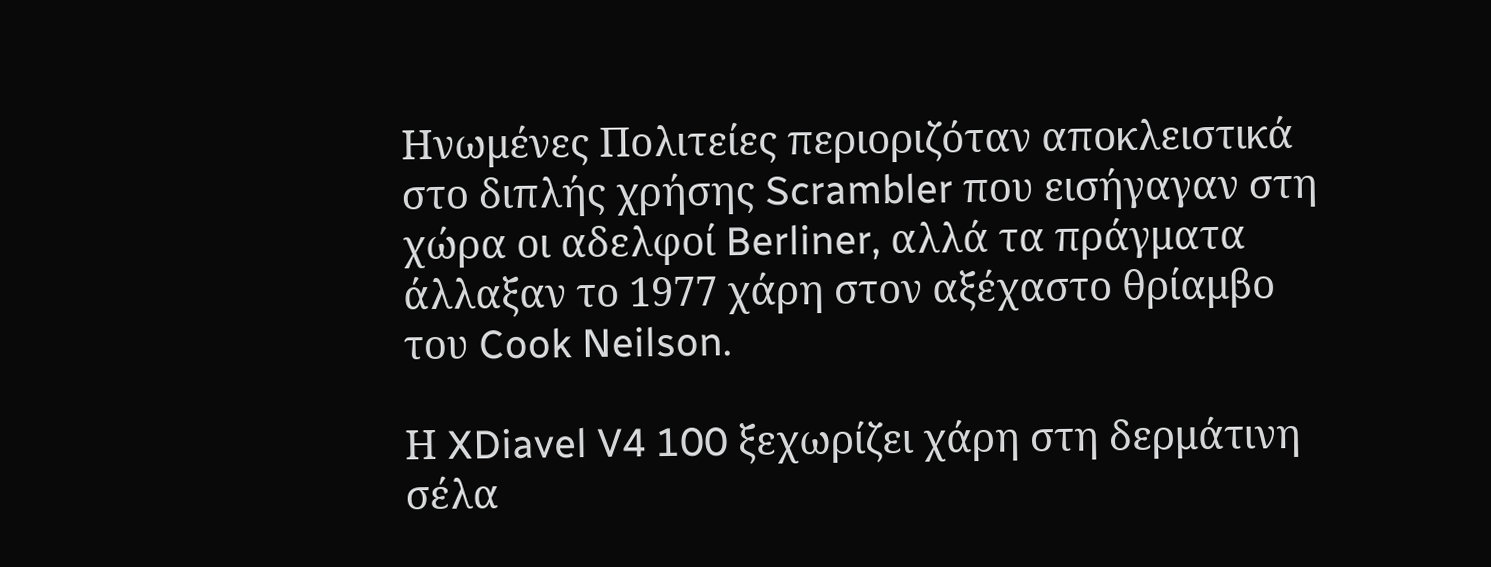Ηνωμένες Πολιτείες περιοριζόταν αποκλειστικά στο διπλής χρήσης Scrambler που εισήγαγαν στη χώρα οι αδελφοί Berliner, αλλά τα πράγματα άλλαξαν το 1977 χάρη στον αξέχαστο θρίαμβο του Cook Neilson.

Η XDiavel V4 100 ξεχωρίζει χάρη στη δερμάτινη σέλα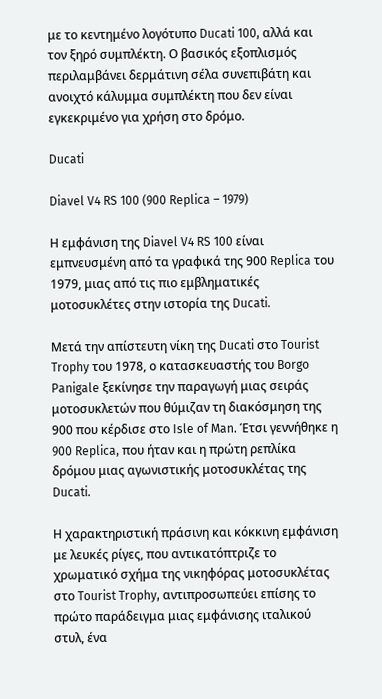με το κεντημένο λογότυπο Ducati 100, αλλά και τον ξηρό συμπλέκτη. Ο βασικός εξοπλισμός περιλαμβάνει δερμάτινη σέλα συνεπιβάτη και ανοιχτό κάλυμμα συμπλέκτη που δεν είναι εγκεκριμένο για χρήση στο δρόμο.

Ducati

Diavel V4 RS 100 (900 Replica – 1979)

Η εμφάνιση της Diavel V4 RS 100 είναι εμπνευσμένη από τα γραφικά της 900 Replica του 1979, μιας από τις πιο εμβληματικές μοτοσυκλέτες στην ιστορία της Ducati.

Μετά την απίστευτη νίκη της Ducati στο Tourist Trophy του 1978, ο κατασκευαστής του Borgo Panigale ξεκίνησε την παραγωγή μιας σειράς μοτοσυκλετών που θύμιζαν τη διακόσμηση της 900 που κέρδισε στο Isle of Man. Έτσι γεννήθηκε η 900 Replica, που ήταν και η πρώτη ρεπλίκα δρόμου μιας αγωνιστικής μοτοσυκλέτας της Ducati.

Η χαρακτηριστική πράσινη και κόκκινη εμφάνιση με λευκές ρίγες, που αντικατόπτριζε το χρωματικό σχήμα της νικηφόρας μοτοσυκλέτας στο Tourist Trophy, αντιπροσωπεύει επίσης το πρώτο παράδειγμα μιας εμφάνισης ιταλικού στυλ, ένα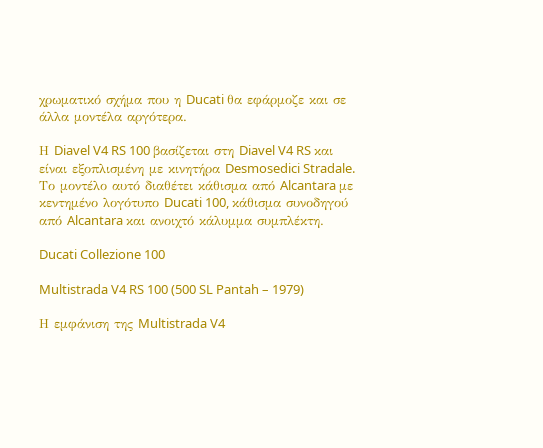χρωματικό σχήμα που η Ducati θα εφάρμοζε και σε άλλα μοντέλα αργότερα.

Η Diavel V4 RS 100 βασίζεται στη Diavel V4 RS και είναι εξοπλισμένη με κινητήρα Desmosedici Stradale. Το μοντέλο αυτό διαθέτει κάθισμα από Alcantara με κεντημένο λογότυπο Ducati 100, κάθισμα συνοδηγού από Alcantara και ανοιχτό κάλυμμα συμπλέκτη.

Ducati Collezione 100

Multistrada V4 RS 100 (500 SL Pantah – 1979)

Η εμφάνιση της Multistrada V4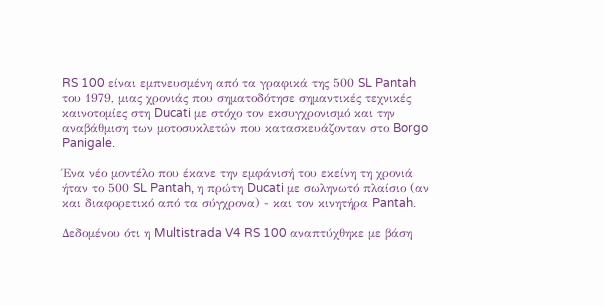RS 100 είναι εμπνευσμένη από τα γραφικά της 500 SL Pantah του 1979, μιας χρονιάς που σηματοδότησε σημαντικές τεχνικές καινοτομίες στη Ducati με στόχο τον εκσυγχρονισμό και την αναβάθμιση των μοτοσυκλετών που κατασκευάζονταν στο Borgo Panigale.

Ένα νέο μοντέλο που έκανε την εμφάνισή του εκείνη τη χρονιά ήταν το 500 SL Pantah, η πρώτη Ducati με σωληνωτό πλαίσιο (αν και διαφορετικό από τα σύγχρονα) - και τον κινητήρα Pantah.

Δεδομένου ότι η Multistrada V4 RS 100 αναπτύχθηκε με βάση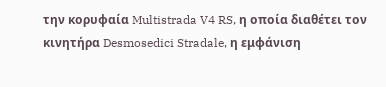την κορυφαία Multistrada V4 RS, η οποία διαθέτει τον κινητήρα Desmosedici Stradale, η εμφάνιση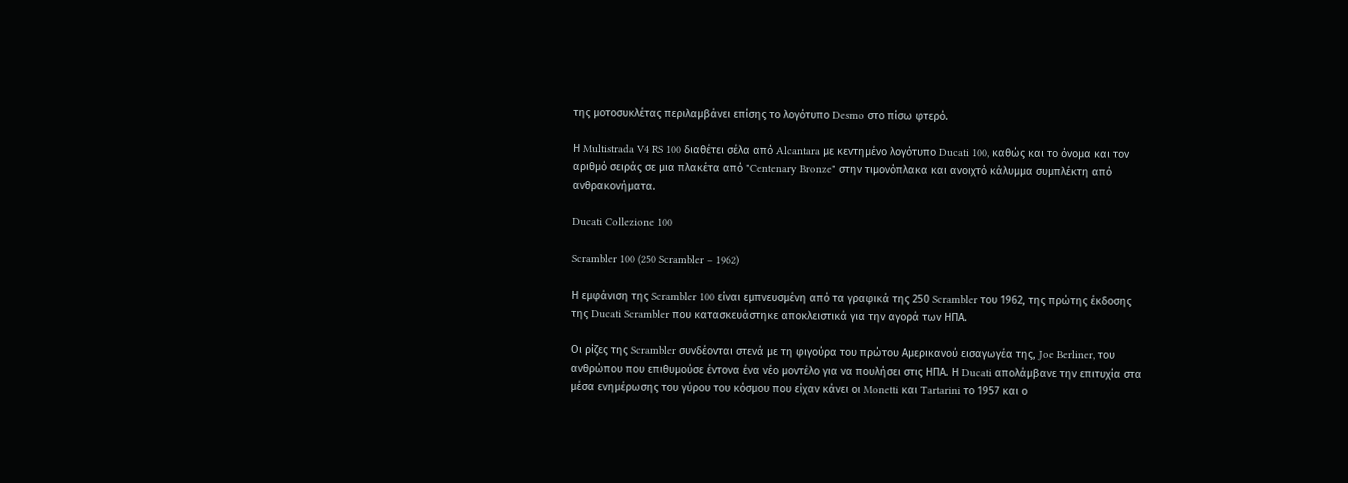της μοτοσυκλέτας περιλαμβάνει επίσης το λογότυπο Desmo στο πίσω φτερό.

Η Multistrada V4 RS 100 διαθέτει σέλα από Alcantara με κεντημένο λογότυπο Ducati 100, καθώς και το όνομα και τον αριθμό σειράς σε μια πλακέτα από "Centenary Bronze" στην τιμονόπλακα και ανοιχτό κάλυμμα συμπλέκτη από ανθρακονήματα.

Ducati Collezione 100

Scrambler 100 (250 Scrambler – 1962)

Η εμφάνιση της Scrambler 100 είναι εμπνευσμένη από τα γραφικά της 250 Scrambler του 1962, της πρώτης έκδοσης της Ducati Scrambler που κατασκευάστηκε αποκλειστικά για την αγορά των ΗΠΑ.

Οι ρίζες της Scrambler συνδέονται στενά με τη φιγούρα του πρώτου Αμερικανού εισαγωγέα της, Joe Berliner, του ανθρώπου που επιθυμούσε έντονα ένα νέο μοντέλο για να πουλήσει στις ΗΠΑ. Η Ducati απολάμβανε την επιτυχία στα μέσα ενημέρωσης του γύρου του κόσμου που είχαν κάνει οι Monetti και Tartarini το 1957 και ο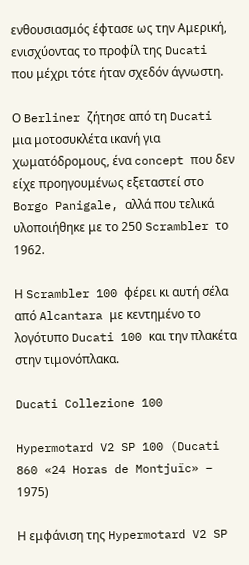ενθουσιασμός έφτασε ως την Αμερική, ενισχύοντας το προφίλ της Ducati που μέχρι τότε ήταν σχεδόν άγνωστη.

Ο Berliner ζήτησε από τη Ducati μια μοτοσυκλέτα ικανή για χωματόδρομους, ένα concept που δεν είχε προηγουμένως εξεταστεί στο Borgo Panigale, αλλά που τελικά υλοποιήθηκε με το 250 Scrambler το 1962.

Η Scrambler 100 φέρει κι αυτή σέλα από Alcantara με κεντημένο το λογότυπο Ducati 100 και την πλακέτα στην τιμονόπλακα.

Ducati Collezione 100

Hypermotard V2 SP 100 (Ducati 860 «24 Horas de Montjuïc» – 1975)

Η εμφάνιση της Hypermotard V2 SP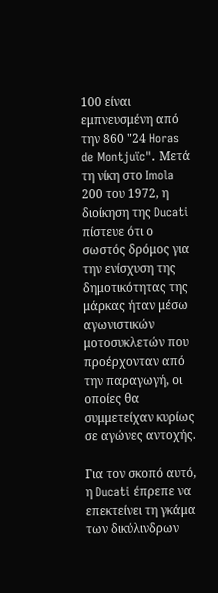100 είναι εμπνευσμένη από την 860 "24 Horas de Montjuïc". Μετά τη νίκη στο Imola 200 του 1972, η διοίκηση της Ducati πίστευε ότι ο σωστός δρόμος για την ενίσχυση της δημοτικότητας της μάρκας ήταν μέσω αγωνιστικών μοτοσυκλετών που προέρχονταν από την παραγωγή, οι οποίες θα συμμετείχαν κυρίως σε αγώνες αντοχής.

Για τον σκοπό αυτό, η Ducati έπρεπε να επεκτείνει τη γκάμα των δικύλινδρων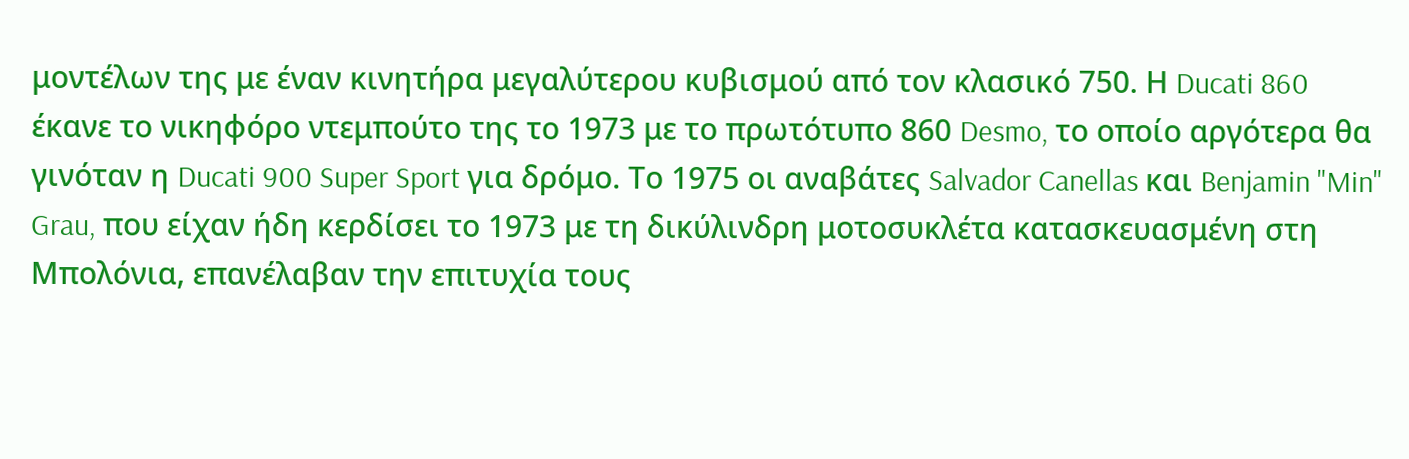μοντέλων της με έναν κινητήρα μεγαλύτερου κυβισμού από τον κλασικό 750. Η Ducati 860 έκανε το νικηφόρο ντεμπούτο της το 1973 με το πρωτότυπο 860 Desmo, το οποίο αργότερα θα γινόταν η Ducati 900 Super Sport για δρόμο. Το 1975 οι αναβάτες Salvador Canellas και Benjamin "Min" Grau, που είχαν ήδη κερδίσει το 1973 με τη δικύλινδρη μοτοσυκλέτα κατασκευασμένη στη Μπολόνια, επανέλαβαν την επιτυχία τους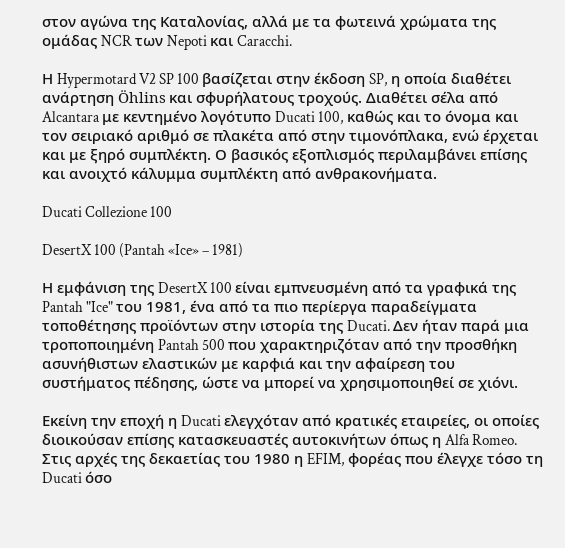στον αγώνα της Καταλονίας, αλλά με τα φωτεινά χρώματα της ομάδας NCR των Nepoti και Caracchi.

Η Hypermotard V2 SP 100 βασίζεται στην έκδοση SP, η οποία διαθέτει ανάρτηση Öhlins και σφυρήλατους τροχούς. Διαθέτει σέλα από Alcantara με κεντημένο λογότυπο Ducati 100, καθώς και το όνομα και τον σειριακό αριθμό σε πλακέτα από στην τιμονόπλακα, ενώ έρχεται και με ξηρό συμπλέκτη. Ο βασικός εξοπλισμός περιλαμβάνει επίσης και ανοιχτό κάλυμμα συμπλέκτη από ανθρακονήματα.

Ducati Collezione 100

DesertX 100 (Pantah «Ice» – 1981)

Η εμφάνιση της DesertX 100 είναι εμπνευσμένη από τα γραφικά της Pantah "Ice" του 1981, ένα από τα πιο περίεργα παραδείγματα τοποθέτησης προϊόντων στην ιστορία της Ducati. Δεν ήταν παρά μια τροποποιημένη Pantah 500 που χαρακτηριζόταν από την προσθήκη ασυνήθιστων ελαστικών με καρφιά και την αφαίρεση του συστήματος πέδησης, ώστε να μπορεί να χρησιμοποιηθεί σε χιόνι.

Εκείνη την εποχή η Ducati ελεγχόταν από κρατικές εταιρείες, οι οποίες διοικούσαν επίσης κατασκευαστές αυτοκινήτων όπως η Alfa Romeo. Στις αρχές της δεκαετίας του 1980 η EFIM, φορέας που έλεγχε τόσο τη Ducati όσο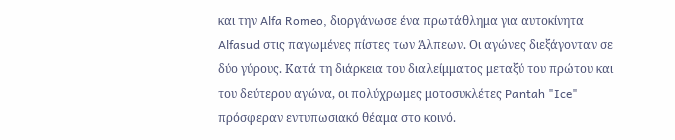και την Alfa Romeo, διοργάνωσε ένα πρωτάθλημα για αυτοκίνητα Alfasud στις παγωμένες πίστες των Άλπεων. Οι αγώνες διεξάγονταν σε δύο γύρους. Κατά τη διάρκεια του διαλείμματος μεταξύ του πρώτου και του δεύτερου αγώνα, οι πολύχρωμες μοτοσυκλέτες Pantah "Ice" πρόσφεραν εντυπωσιακό θέαμα στο κοινό.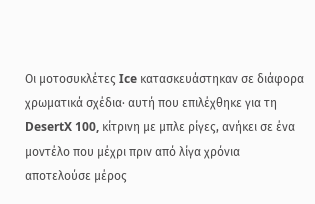Οι μοτοσυκλέτες Ice κατασκευάστηκαν σε διάφορα χρωματικά σχέδια· αυτή που επιλέχθηκε για τη DesertX 100, κίτρινη με μπλε ρίγες, ανήκει σε ένα μοντέλο που μέχρι πριν από λίγα χρόνια αποτελούσε μέρος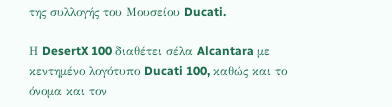της συλλογής του Μουσείου Ducati.

Η DesertX 100 διαθέτει σέλα Alcantara με κεντημένο λογότυπο Ducati 100, καθώς και το όνομα και τον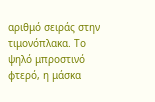αριθμό σειράς στην τιμονόπλακα. Το ψηλό μπροστινό φτερό, η μάσκα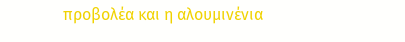προβολέα και η αλουμινένια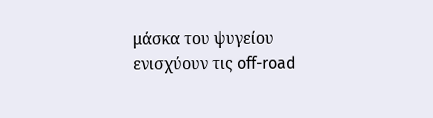μάσκα του ψυγείου ενισχύουν τις off-road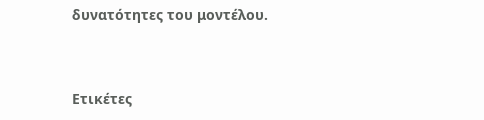δυνατότητες του μοντέλου.



Ετικέτες